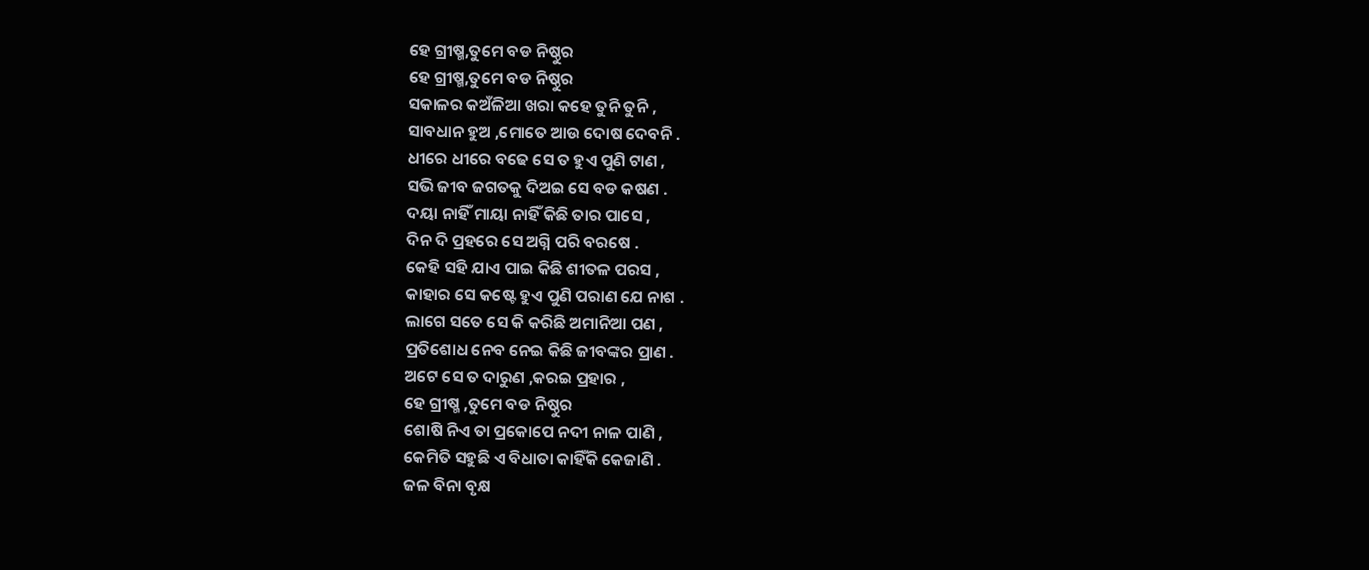ହେ ଗ୍ରୀଷ୍ମ,ତୁମେ ବଡ ନିଷ୍ଠୁର
ହେ ଗ୍ରୀଷ୍ମ,ତୁମେ ବଡ ନିଷ୍ଠୁର
ସକାଳର କଅଁଳିଆ ଖରା କହେ ତୁନି ତୁନି ,
ସାବଧାନ ହୁଅ ,ମୋତେ ଆଉ ଦୋଷ ଦେବନି .
ଧୀରେ ଧୀରେ ବଢେ ସେ ତ ହୁଏ ପୁଣି ଟାଣ ,
ସଭି ଜୀବ ଜଗତକୁ ଦିଅଇ ସେ ବଡ କଷଣ .
ଦୟା ନାହିଁ ମାୟା ନାହିଁ କିଛି ତାର ପାସେ ,
ଦିନ ଦି ପ୍ରହରେ ସେ ଅଗ୍ନି ପରି ବରଷେ .
କେହି ସହି ଯାଏ ପାଇ କିଛି ଶୀତଳ ପରସ ,
କାହାର ସେ କଷ୍ଟେ ହୁଏ ପୁଣି ପରାଣ ଯେ ନାଶ .
ଲାଗେ ସତେ ସେ କି କରିଛି ଅମାନିଆ ପଣ ,
ପ୍ରତିଶୋଧ ନେବ ନେଇ କିଛି ଜୀବଙ୍କର ପ୍ରାଣ .
ଅଟେ ସେ ତ ଦାରୁଣ ,କରଇ ପ୍ରହାର ,
ହେ ଗ୍ରୀଷ୍ମ ,ତୁମେ ବଡ ନିଷ୍ଠୁର
ଶୋଷି ନିଏ ତା ପ୍ରକୋପେ ନଦୀ ନାଳ ପାଣି ,
କେମିତି ସହୁଛି ଏ ବିଧାତା କାହିଁକି କେଜାଣି .
ଜଳ ବିନା ବୃକ୍ଷ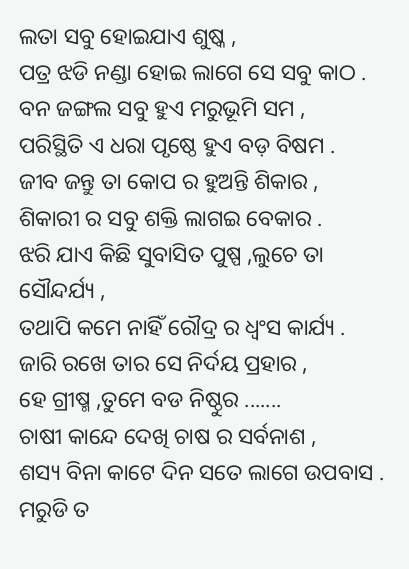ଲତା ସବୁ ହୋଇଯାଏ ଶୁଷ୍କ ,
ପତ୍ର ଝଡି ନଣ୍ଡା ହୋଇ ଲାଗେ ସେ ସବୁ କାଠ .
ବନ ଜଙ୍ଗଲ ସବୁ ହୁଏ ମରୁଭୂମି ସମ ,
ପରିସ୍ଥିତି ଏ ଧରା ପୃଷ୍ଠେ ହୁଏ ବଡ଼ ବିଷମ .
ଜୀବ ଜନ୍ତୁ ତା କୋପ ର ହୁଅନ୍ତି ଶିକାର ,
ଶିକାରୀ ର ସବୁ ଶକ୍ତି ଲାଗଇ ବେକାର .
ଝରି ଯାଏ କିଛି ସୁବାସିତ ପୁଷ୍ପ ,ଲୁଚେ ତା ସୌନ୍ଦର୍ଯ୍ୟ ,
ତଥାପି କମେ ନାହିଁ ରୌଦ୍ର ର ଧ୍ବଂସ କାର୍ଯ୍ୟ .
ଜାରି ରଖେ ତାର ସେ ନିର୍ଦୟ ପ୍ରହାର ,
ହେ ଗ୍ରୀଷ୍ମ ,ତୁମେ ବଡ ନିଷ୍ଠୁର .......
ଚାଷୀ କାନ୍ଦେ ଦେଖି ଚାଷ ର ସର୍ବନାଶ ,
ଶସ୍ୟ ବିନା କାଟେ ଦିନ ସତେ ଲାଗେ ଉପବାସ .
ମରୁଡି ତ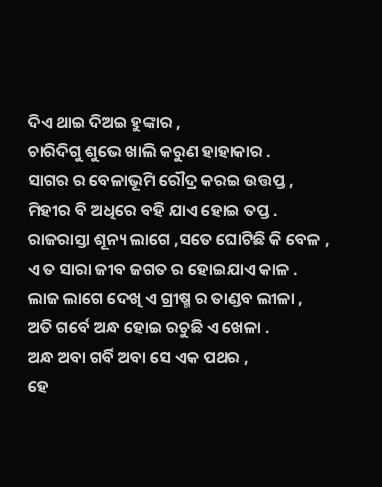ଦିଏ ଥାଇ ଦିଅଇ ହୁଙ୍କାର ,
ଚାରିଦିଗୁ ଶୁଭେ ଖାଲି କରୁଣ ହାହାକାର .
ସାଗର ର ବେଳାଭୂମି ରୌଦ୍ର କରଇ ଉତ୍ତପ୍ତ ,
ମିହୀର ବି ଅଧିରେ ବହି ଯାଏ ହୋଇ ତପ୍ତ .
ରାଜରାସ୍ତା ଶୂନ୍ୟ ଲାଗେ ,ସତେ ଘୋଟିଛି କି ବେଳ ,
ଏ ତ ସାରା ଜୀବ ଜଗତ ର ହୋଇଯାଏ କାଳ .
ଲାଜ ଲାଗେ ଦେଖି ଏ ଗ୍ରୀଷ୍ମ ର ତାଣ୍ଡବ ଲୀଳା ,
ଅତି ଗର୍ବେ ଅନ୍ଧ ହୋଇ ରଚୁଛି ଏ ଖେଳା .
ଅନ୍ଧ ଅବା ଗର୍ବି ଅବା ସେ ଏକ ପଥର ,
ହେ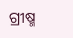ଗ୍ରୀଷ୍ମ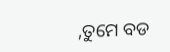,ତୁମେ ବଡ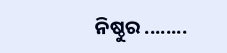ନିଷ୍ଠୁର ........